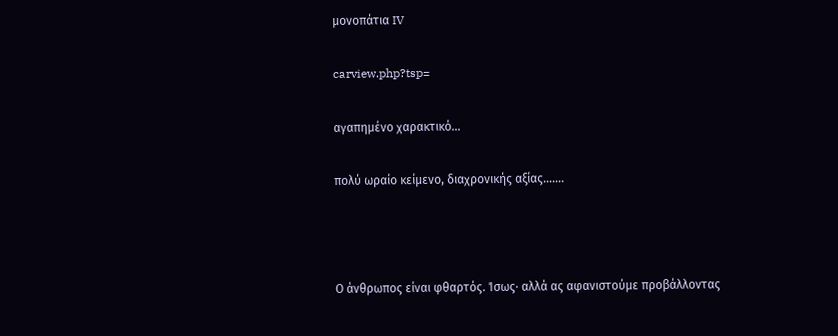μονοπάτια IV

carview.php?tsp=

αγαπημένο χαρακτικό…

πολύ ωραίο κείμενο, διαχρονικής αξίας…….



Ο άνθρωπος είναι φθαρτός. Ίσως· αλλά ας αφανιστούμε προβάλλοντας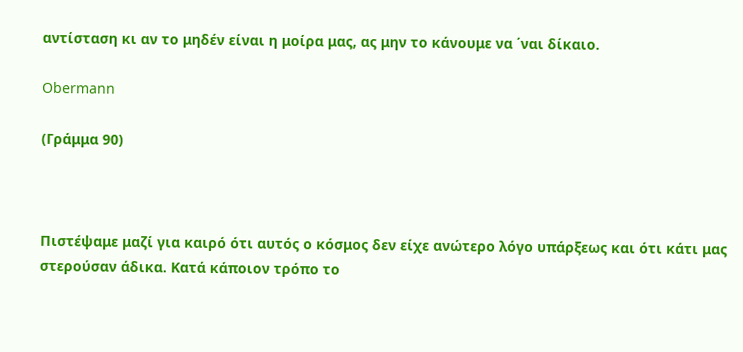αντίσταση κι αν το μηδέν είναι η μοίρα μας, ας μην το κάνουμε να ΄ναι δίκαιο.

Obermann

(Γράμμα 90)



Πιστέψαμε μαζί για καιρό ότι αυτός ο κόσμος δεν είχε ανώτερο λόγο υπάρξεως και ότι κάτι μας στερούσαν άδικα. Κατά κάποιον τρόπο το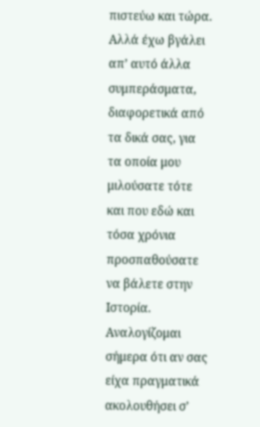πιστεύω και τώρα. Αλλά έχω βγάλει απ’ αυτό άλλα συμπεράσματα, διαφορετικά από τα δικά σας, για τα οποία μου μιλούσατε τότε και που εδώ και τόσα χρόνια προσπαθούσατε να βάλετε στην Ιστορία. Αναλογίζομαι σήμερα ότι αν σας είχα πραγματικά ακολουθήσει σ’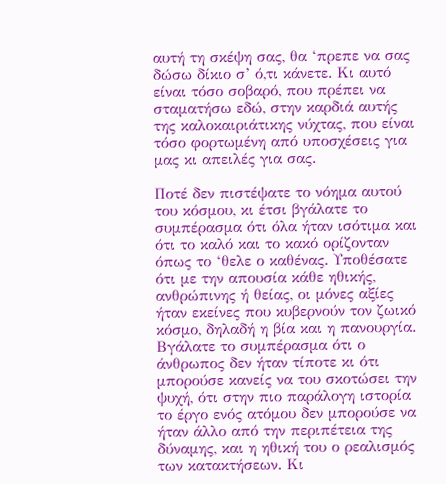αυτή τη σκέψη σας, θα ‘πρεπε να σας δώσω δίκιο σ’ ό,τι κάνετε. Κι αυτό είναι τόσο σοβαρό, που πρέπει να σταματήσω εδώ, στην καρδιά αυτής της καλοκαιριάτικης νύχτας, που είναι τόσο φορτωμένη από υποσχέσεις για μας κι απειλές για σας.

Ποτέ δεν πιστέψατε το νόημα αυτού του κόσμου, κι έτσι βγάλατε το συμπέρασμα ότι όλα ήταν ισότιμα και ότι το καλό και το κακό ορίζονταν όπως το ‘θελε ο καθένας. Υποθέσατε ότι με την απουσία κάθε ηθικής, ανθρώπινης ή θείας, οι μόνες αξίες ήταν εκείνες που κυβερνούν τον ζωικό κόσμο, δηλαδή η βία και η πανουργία. Βγάλατε το συμπέρασμα ότι ο άνθρωπος δεν ήταν τίποτε κι ότι μπορούσε κανείς να του σκοτώσει την ψυχή, ότι στην πιο παράλογη ιστορία το έργο ενός ατόμου δεν μπορούσε να ήταν άλλο από την περιπέτεια της δύναμης, και η ηθική του ο ρεαλισμός των κατακτήσεων. Κι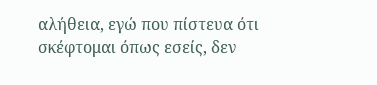αλήθεια, εγώ που πίστευα ότι σκέφτομαι όπως εσείς, δεν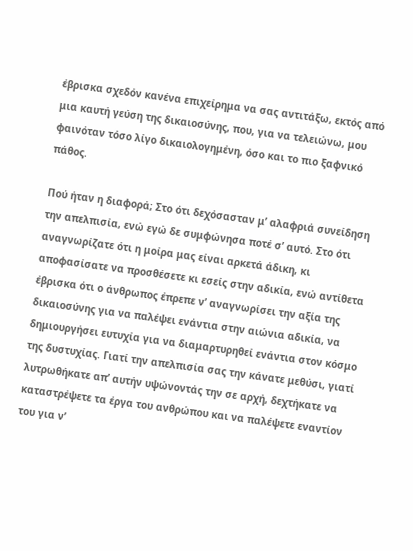έβρισκα σχεδόν κανένα επιχείρημα να σας αντιτάξω, εκτός από μια καυτή γεύση της δικαιοσύνης, που, για να τελειώνω, μου φαινόταν τόσο λίγο δικαιολογημένη, όσο και το πιο ξαφνικό πάθος.

Πού ήταν η διαφορά; Στο ότι δεχόσασταν μ’ αλαφριά συνείδηση την απελπισία, ενώ εγώ δε συμφώνησα ποτέ σ’ αυτό. Στο ότι αναγνωρίζατε ότι η μοίρα μας είναι αρκετά άδικη, κι αποφασίσατε να προσθέσετε κι εσείς στην αδικία, ενώ αντίθετα έβρισκα ότι ο άνθρωπος έπρεπε ν’ αναγνωρίσει την αξία της δικαιοσύνης για να παλέψει ενάντια στην αιώνια αδικία, να δημιουργήσει ευτυχία για να διαμαρτυρηθεί ενάντια στον κόσμο της δυστυχίας. Γιατί την απελπισία σας την κάνατε μεθύσι, γιατί λυτρωθήκατε απ’ αυτήν υψώνοντάς την σε αρχή, δεχτήκατε να καταστρέψετε τα έργα του ανθρώπου και να παλέψετε εναντίον του για ν’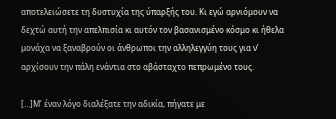αποτελειώσετε τη δυστυχία της ύπαρξής του. Κι εγώ αρνιόμουν να δεχτώ αυτή την απελπισία κι αυτόν τον βασανισμένο κόσμο κι ήθελα μονάχα να ξαναβρούν οι άνθρωποι την αλληλεγγύη τους για ν’ αρχίσουν την πάλη ενάντια στο αβάσταχτο πεπρωμένο τους.

[…]Μ’ έναν λόγο διαλέξατε την αδικία, πήγατε με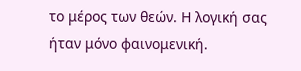το μέρος των θεών. Η λογική σας ήταν μόνο φαινομενική.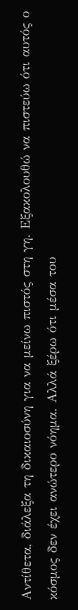Αντίθετα, διάλεξα τη δικαιοσύνη για να μείνω πιστός στη γη. Εξακολουθώ να πιστεύω ότι αυτός ο κόσμος δεν έχει ανώτερο νόημα. Αλλά ξέρω ότι μέσα του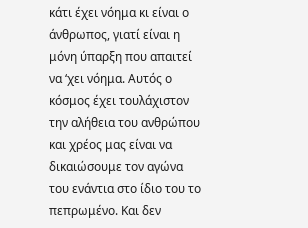κάτι έχει νόημα κι είναι ο άνθρωπος, γιατί είναι η μόνη ύπαρξη που απαιτεί να ‘χει νόημα. Αυτός ο κόσμος έχει τουλάχιστον την αλήθεια του ανθρώπου και χρέος μας είναι να δικαιώσουμε τον αγώνα του ενάντια στο ίδιο του το πεπρωμένο. Και δεν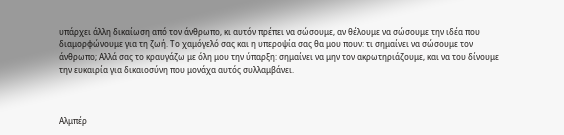υπάρχει άλλη δικαίωση από τον άνθρωπο, κι αυτόν πρέπει να σώσουμε, αν θέλουμε να σώσουμε την ιδέα που διαμορφώνουμε για τη ζωή. Το χαμόγελό σας και η υπεροψία σας θα μου πουν: τι σημαίνει να σώσουμε τον άνθρωπο; Αλλά σας το κραυγάζω με όλη μου την ύπαρξη: σημαίνει να μην τον ακρωτηριάζουμε, και να του δίνουμε την ευκαιρία για δικαιοσύνη που μονάχα αυτός συλλαμβάνει.



Αλμπέρ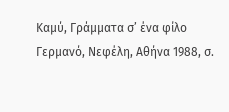Καμύ, Γράμματα σ’ ένα φίλο Γερμανό, Νεφέλη, Αθήνα 1988, σ.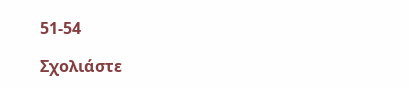51-54

Σχολιάστε